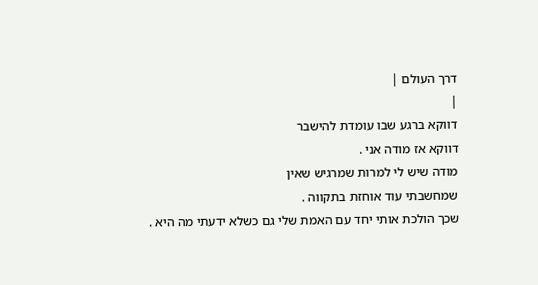דרך העולם |
|
דווקא ברגע שבו עומדת להישבר
דווקא אז מודה אני .
מודה שיש לי למרות שמרגיש שאין
שמחשבתי עוד אוחזת בתקווה .
שכך הולכת אותי יחד עם האמת שלי גם כשלא ידעתי מה היא .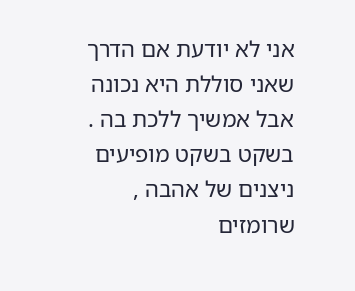אני לא יודעת אם הדרך שאני סוללת היא נכונה אבל אמשיך ללכת בה .
בשקט בשקט מופיעים ניצנים של אהבה ,
שרומזים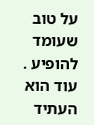על טוב שעומד להופיע .
עוד הוא העתיד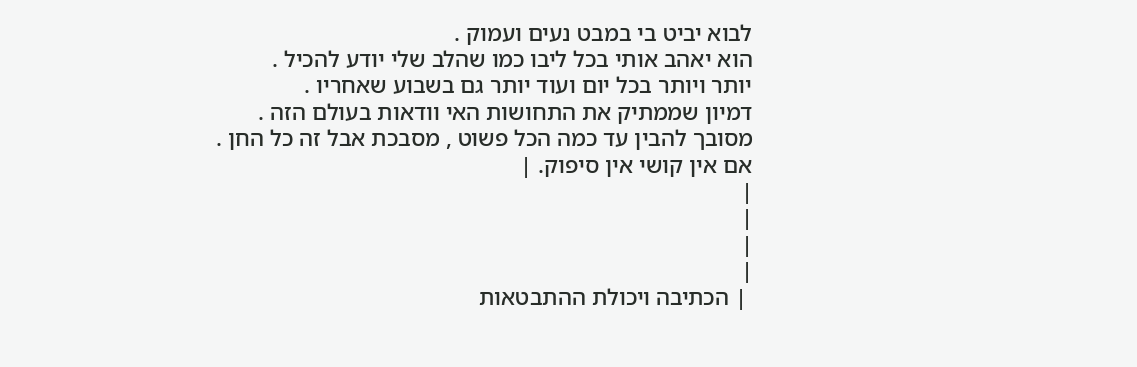לבוא יביט בי במבט נעים ועמוק .
הוא יאהב אותי בכל ליבו כמו שהלב שלי יודע להכיל .
יותר ויותר בכל יום ועוד יותר גם בשבוע שאחריו .
דמיון שממתיק את התחושות האי וודאות בעולם הזה .
מסובך להבין עד כמה הכל פשוט , מסבכת אבל זה כל החן .
אם אין קושי אין סיפוק. |
|
|
|
|
 | הכתיבה ויכולת ההתבטאות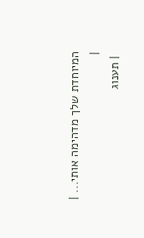המיוחדת שלך מדהימה אותי... |
|
 | תענוג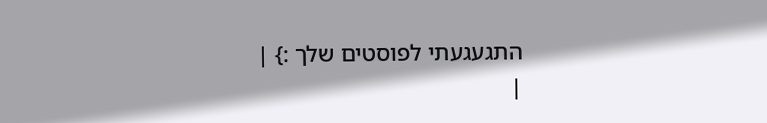התגעגעתי לפוסטים שלך :} |
|